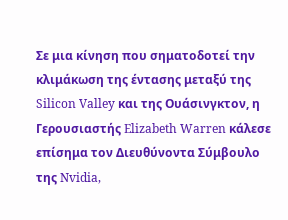Σε μια κίνηση που σηματοδοτεί την κλιμάκωση της έντασης μεταξύ της Silicon Valley και της Ουάσινγκτον, η Γερουσιαστής Elizabeth Warren κάλεσε επίσημα τον Διευθύνοντα Σύμβουλο της Nvidia,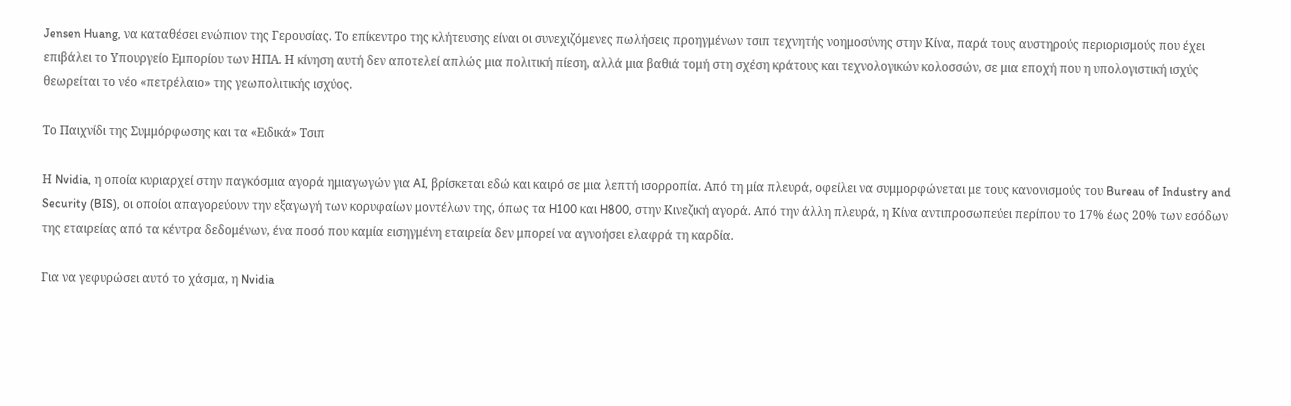Jensen Huang, να καταθέσει ενώπιον της Γερουσίας. Το επίκεντρο της κλήτευσης είναι οι συνεχιζόμενες πωλήσεις προηγμένων τσιπ τεχνητής νοημοσύνης στην Κίνα, παρά τους αυστηρούς περιορισμούς που έχει επιβάλει το Υπουργείο Εμπορίου των ΗΠΑ. Η κίνηση αυτή δεν αποτελεί απλώς μια πολιτική πίεση, αλλά μια βαθιά τομή στη σχέση κράτους και τεχνολογικών κολοσσών, σε μια εποχή που η υπολογιστική ισχύς θεωρείται το νέο «πετρέλαιο» της γεωπολιτικής ισχύος.

Το Παιχνίδι της Συμμόρφωσης και τα «Ειδικά» Τσιπ

Η Nvidia, η οποία κυριαρχεί στην παγκόσμια αγορά ημιαγωγών για AI, βρίσκεται εδώ και καιρό σε μια λεπτή ισορροπία. Από τη μία πλευρά, οφείλει να συμμορφώνεται με τους κανονισμούς του Bureau of Industry and Security (BIS), οι οποίοι απαγορεύουν την εξαγωγή των κορυφαίων μοντέλων της, όπως τα H100 και H800, στην Κινεζική αγορά. Από την άλλη πλευρά, η Κίνα αντιπροσωπεύει περίπου το 17% έως 20% των εσόδων της εταιρείας από τα κέντρα δεδομένων, ένα ποσό που καμία εισηγμένη εταιρεία δεν μπορεί να αγνοήσει ελαφρά τη καρδία.

Για να γεφυρώσει αυτό το χάσμα, η Nvidia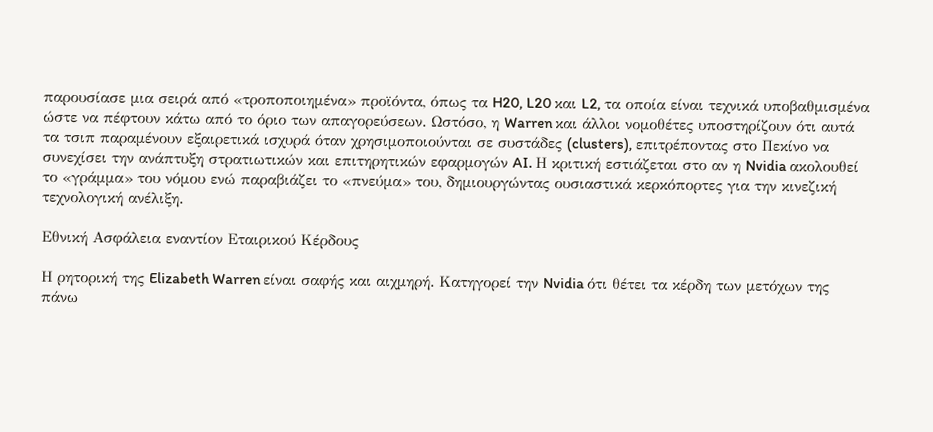παρουσίασε μια σειρά από «τροποποιημένα» προϊόντα, όπως τα H20, L20 και L2, τα οποία είναι τεχνικά υποβαθμισμένα ώστε να πέφτουν κάτω από το όριο των απαγορεύσεων. Ωστόσο, η Warren και άλλοι νομοθέτες υποστηρίζουν ότι αυτά τα τσιπ παραμένουν εξαιρετικά ισχυρά όταν χρησιμοποιούνται σε συστάδες (clusters), επιτρέποντας στο Πεκίνο να συνεχίσει την ανάπτυξη στρατιωτικών και επιτηρητικών εφαρμογών AI. Η κριτική εστιάζεται στο αν η Nvidia ακολουθεί το «γράμμα» του νόμου ενώ παραβιάζει το «πνεύμα» του, δημιουργώντας ουσιαστικά κερκόπορτες για την κινεζική τεχνολογική ανέλιξη.

Εθνική Ασφάλεια εναντίον Εταιρικού Κέρδους

Η ρητορική της Elizabeth Warren είναι σαφής και αιχμηρή. Κατηγορεί την Nvidia ότι θέτει τα κέρδη των μετόχων της πάνω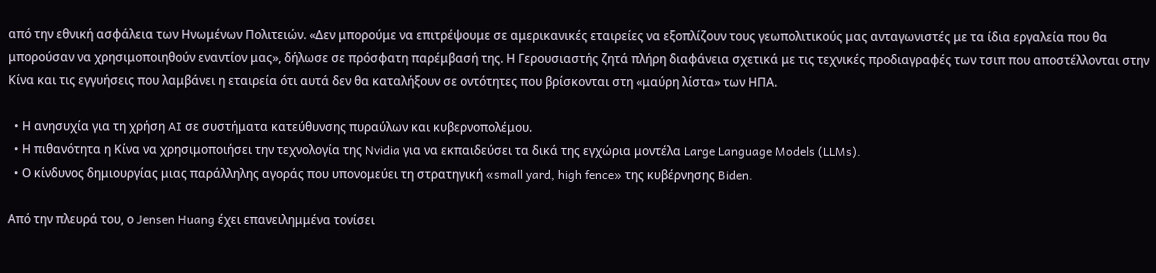από την εθνική ασφάλεια των Ηνωμένων Πολιτειών. «Δεν μπορούμε να επιτρέψουμε σε αμερικανικές εταιρείες να εξοπλίζουν τους γεωπολιτικούς μας ανταγωνιστές με τα ίδια εργαλεία που θα μπορούσαν να χρησιμοποιηθούν εναντίον μας», δήλωσε σε πρόσφατη παρέμβασή της. Η Γερουσιαστής ζητά πλήρη διαφάνεια σχετικά με τις τεχνικές προδιαγραφές των τσιπ που αποστέλλονται στην Κίνα και τις εγγυήσεις που λαμβάνει η εταιρεία ότι αυτά δεν θα καταλήξουν σε οντότητες που βρίσκονται στη «μαύρη λίστα» των ΗΠΑ.

  • Η ανησυχία για τη χρήση AI σε συστήματα κατεύθυνσης πυραύλων και κυβερνοπολέμου.
  • Η πιθανότητα η Κίνα να χρησιμοποιήσει την τεχνολογία της Nvidia για να εκπαιδεύσει τα δικά της εγχώρια μοντέλα Large Language Models (LLMs).
  • Ο κίνδυνος δημιουργίας μιας παράλληλης αγοράς που υπονομεύει τη στρατηγική «small yard, high fence» της κυβέρνησης Biden.

Από την πλευρά του, ο Jensen Huang έχει επανειλημμένα τονίσει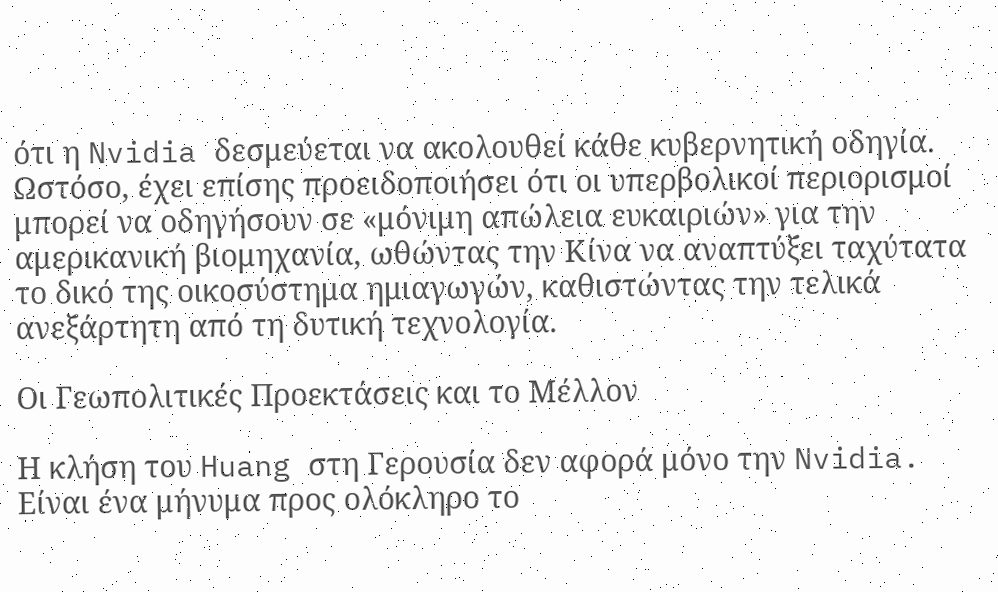ότι η Nvidia δεσμεύεται να ακολουθεί κάθε κυβερνητική οδηγία. Ωστόσο, έχει επίσης προειδοποιήσει ότι οι υπερβολικοί περιορισμοί μπορεί να οδηγήσουν σε «μόνιμη απώλεια ευκαιριών» για την αμερικανική βιομηχανία, ωθώντας την Κίνα να αναπτύξει ταχύτατα το δικό της οικοσύστημα ημιαγωγών, καθιστώντας την τελικά ανεξάρτητη από τη δυτική τεχνολογία.

Οι Γεωπολιτικές Προεκτάσεις και το Μέλλον

Η κλήση του Huang στη Γερουσία δεν αφορά μόνο την Nvidia. Είναι ένα μήνυμα προς ολόκληρο το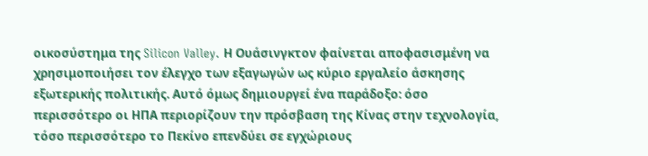οικοσύστημα της Silicon Valley. Η Ουάσινγκτον φαίνεται αποφασισμένη να χρησιμοποιήσει τον έλεγχο των εξαγωγών ως κύριο εργαλείο άσκησης εξωτερικής πολιτικής. Αυτό όμως δημιουργεί ένα παράδοξο: όσο περισσότερο οι ΗΠΑ περιορίζουν την πρόσβαση της Κίνας στην τεχνολογία, τόσο περισσότερο το Πεκίνο επενδύει σε εγχώριους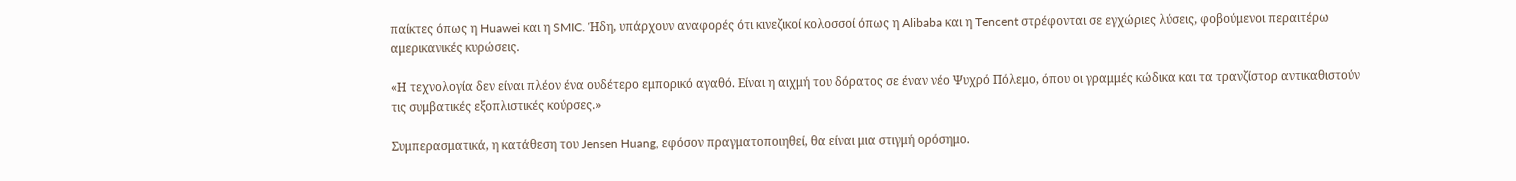παίκτες όπως η Huawei και η SMIC. Ήδη, υπάρχουν αναφορές ότι κινεζικοί κολοσσοί όπως η Alibaba και η Tencent στρέφονται σε εγχώριες λύσεις, φοβούμενοι περαιτέρω αμερικανικές κυρώσεις.

«Η τεχνολογία δεν είναι πλέον ένα ουδέτερο εμπορικό αγαθό. Είναι η αιχμή του δόρατος σε έναν νέο Ψυχρό Πόλεμο, όπου οι γραμμές κώδικα και τα τρανζίστορ αντικαθιστούν τις συμβατικές εξοπλιστικές κούρσες.»

Συμπερασματικά, η κατάθεση του Jensen Huang, εφόσον πραγματοποιηθεί, θα είναι μια στιγμή ορόσημο.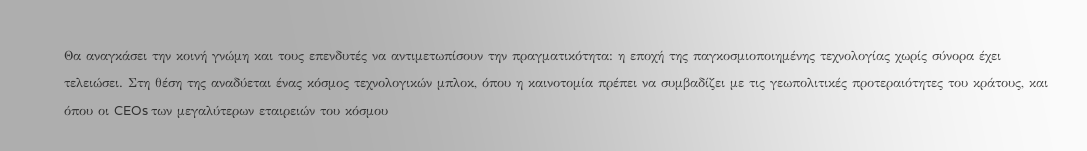Θα αναγκάσει την κοινή γνώμη και τους επενδυτές να αντιμετωπίσουν την πραγματικότητα: η εποχή της παγκοσμιοποιημένης τεχνολογίας χωρίς σύνορα έχει τελειώσει. Στη θέση της αναδύεται ένας κόσμος τεχνολογικών μπλοκ, όπου η καινοτομία πρέπει να συμβαδίζει με τις γεωπολιτικές προτεραιότητες του κράτους, και όπου οι CEOs των μεγαλύτερων εταιρειών του κόσμου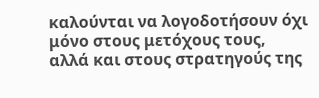καλούνται να λογοδοτήσουν όχι μόνο στους μετόχους τους, αλλά και στους στρατηγούς της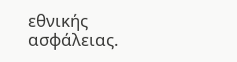εθνικής ασφάλειας.